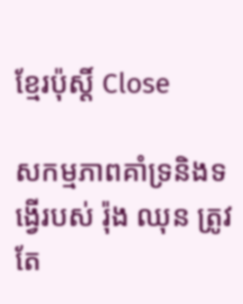ខ្មែរប៉ុស្ដិ៍ Close

សកម្មភាពគាំទ្រនិងទង្វើរបស់ រ៉ុង ឈុន ត្រូវតែ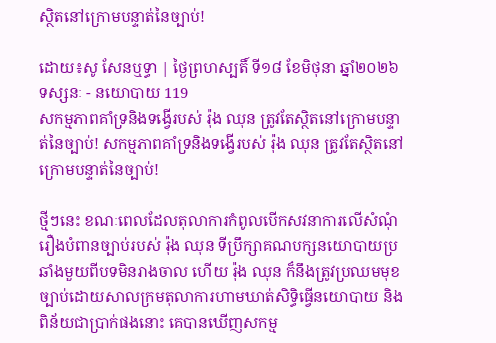ស្ថិតនៅក្រោមបន្ទាត់នៃច្បាប់!

ដោយ៖សូ សែនឬទ្ធា | ថ្ងៃព្រហស្បតិ៍ ទី១៨ ខែមិថុនា ឆ្នាំ២០២៦ ទស្សនៈ - នយោបាយ 119
សកម្មភាពគាំទ្រនិងទង្វើរបស់ រ៉ុង ឈុន ត្រូវតែស្ថិតនៅក្រោមបន្ទាត់នៃច្បាប់! សកម្មភាពគាំទ្រនិងទង្វើរបស់ រ៉ុង ឈុន ត្រូវតែស្ថិតនៅក្រោមបន្ទាត់នៃច្បាប់!

ថ្មីៗនេះ ខណៈពេលដែលតុលាការកំពូលបើកសវនាការលើសំណុំរឿងបំពានច្បាប់របស់ រ៉ុង ឈុន ទីប្រឹក្សាគណបក្សនយោបាយប្រឆាំងមួយពីបទមិនរាងចាល ហើយ រ៉ុង ឈុន ក៏នឹងត្រូវប្រឈមមុខច្បាប់ដោយសាលក្រមតុលាការហាមឃាត់សិទ្ធិធ្វើនយោបាយ និងពិន័យជាប្រាក់ផងនោះ គេបានឃើញសកម្ម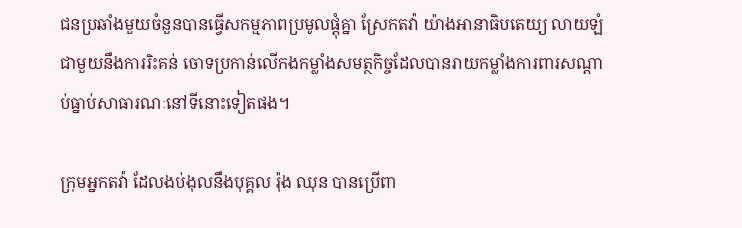ជនប្រឆាំងមួយចំនួនបានធ្វើសកម្មភាពប្រមូលផ្តុំគ្នា ស្រែកតវ៉ា យ៉ាងអានាធិបតេយ្យ លាយឡំជាមួយនឹងការរិះគន់ ចោទប្រកាន់លើកងកម្លាំងសមត្ថកិច្ចដែលបានរាយកម្លាំងការពារសណ្តាប់ធ្នាប់សាធារណៈនៅទីនោះទៀតផង។

ក្រុមអ្នកតវ៉ា ដែលងប់ងុលនឹងបុគ្គល រ៉ុង ឈុន បានប្រើពា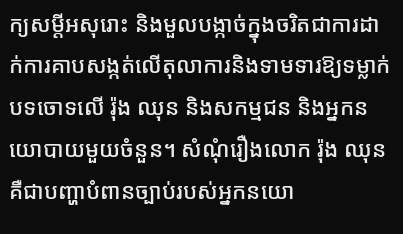ក្យសម្តីអសុរោះ និងមួលបង្កាច់ក្នុងចរិតជាការដាក់ការគាបសង្កត់លើតុលាការនិងទាមទារឱ្យទម្លាក់បទចោទលើ រ៉ុង ឈុន និងសកម្មជន និងអ្នកនយោបាយមួយចំនួន។ សំណុំរឿងលោក រ៉ុង ឈុន គឺជាបញ្ហាបំពានច្បាប់របស់អ្នកនយោ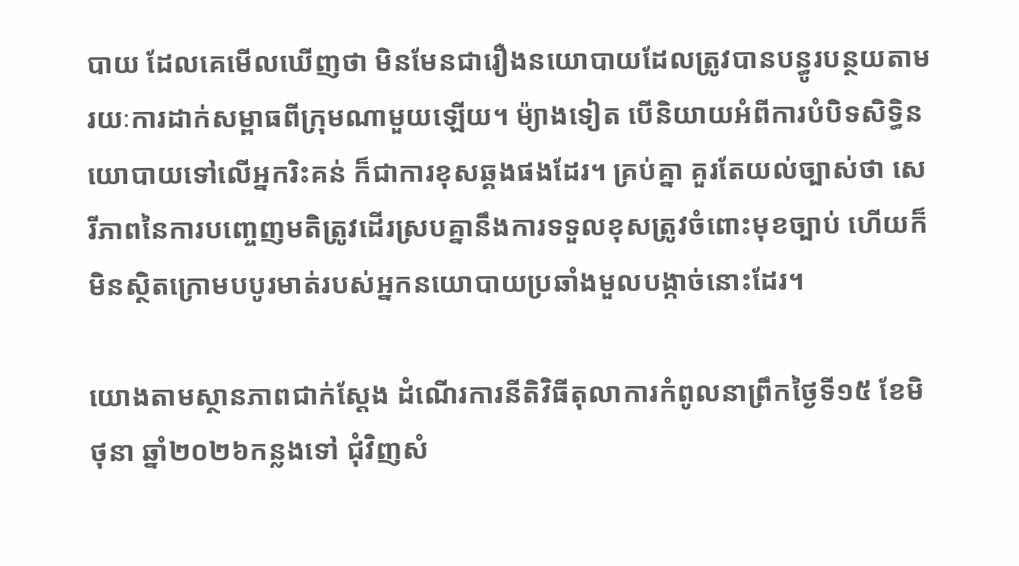បាយ ដែលគេមើលឃើញថា មិនមែនជារឿងនយោបាយដែលត្រូវបានបន្ធូរបន្ថយតាមរយៈការដាក់សម្ពាធពីក្រុមណាមួយឡើយ។ ម៉្យាងទៀត បើនិយាយអំពីការបំបិទសិទ្ធិនយោបាយទៅលើអ្នករិះគន់ ក៏ជាការខុសឆ្គងផងដែរ។ គ្រប់គ្នា គួរតែយល់ច្បាស់ថា សេរីភាពនៃការបញ្ចេញមតិត្រូវដើរស្របគ្នានឹងការទទួលខុសត្រូវចំពោះមុខច្បាប់ ហើយក៏មិនស្ថិតក្រោមបបូរមាត់របស់អ្នកនយោបាយប្រឆាំងមួលបង្កាច់នោះដែរ។

យោងតាមស្ថានភាពជាក់ស្តែង ដំណើរការនីតិវិធីតុលាការកំពូលនាព្រឹកថ្ងៃទី១៥ ខែមិថុនា ឆ្នាំ២០២៦កន្លងទៅ ជុំវិញសំ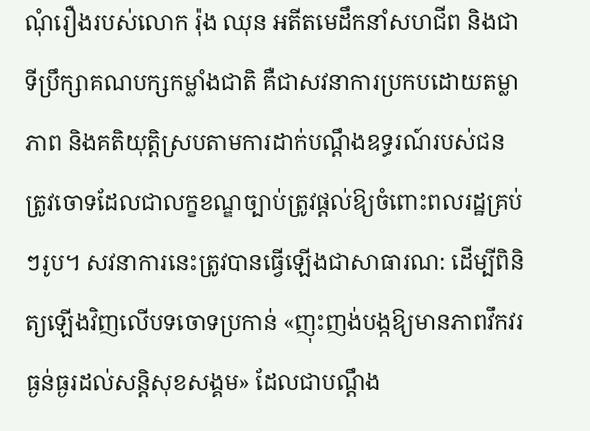ណុំរឿងរបស់លោក រ៉ុង ឈុន អតីតមេដឹកនាំសហជីព និងជាទីប្រឹក្សាគណបក្សកម្លាំងជាតិ គឺជាសវនាការប្រកបដោយតម្លាភាព និងគតិយុត្តិស្របតាមការដាក់បណ្តឹងឧទ្ធរណ៍របស់ជនត្រូវចោទដែលជាលក្ខខណ្ឌច្បាប់ត្រូវផ្តល់ឱ្យចំពោះពលរដ្ឋគ្រប់ៗរូប។ សវនាការនេះត្រូវបានធ្វើឡើងជាសាធារណ: ដើម្បីពិនិត្យឡើងវិញលើបទចោទប្រកាន់ «ញុះញង់បង្កឱ្យមានភាពវឹកវរធ្ងន់ធ្ងរដល់សន្តិសុខសង្គម» ដែលជាបណ្តឹង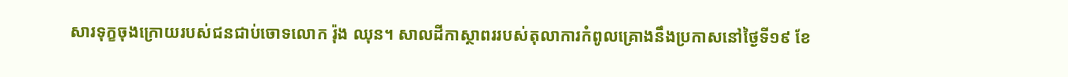សារទុក្ខចុងក្រោយរបស់ជនជាប់ចោទលោក រ៉ុង ឈុន។ សាលដីកាស្ថាពររបស់តុលាការកំពូលគ្រោងនឹងប្រកាសនៅថ្ងៃទី១៩ ខែ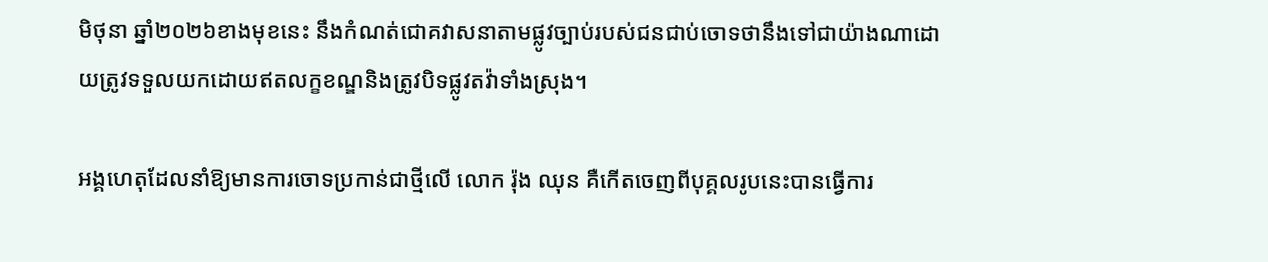មិថុនា ឆ្នាំ២០២៦ខាងមុខនេះ នឹងកំណត់ជោគវាសនាតាមផ្លូវច្បាប់របស់ជនជាប់ចោទថានឹងទៅជាយ៉ាងណាដោយត្រូវទទួលយកដោយឥតលក្ខខណ្ឌនិងត្រូវបិទផ្លូវតវ៉ាទាំងស្រុង។

អង្គហេតុដែលនាំឱ្យមានការចោទប្រកាន់ជាថ្មីលើ លោក រ៉ុង ឈុន គឺកើតចេញពីបុគ្គលរូបនេះបានធ្វើការ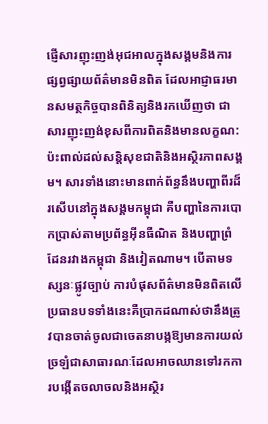ផ្ញើសារញុះញង់អុជអាលក្នុងសង្គមនិងការផ្សព្វផ្សាយព័ត៌មានមិនពិត ដែលអាជ្ញាធរមានសមត្ថកិច្ចបានពិនិត្យនិងរកឃើញថា ជាសារញុះញង់ខុសពីការពិតនិងមានលក្ខណ:ប៉ះពាល់ដល់សន្តិសុខជាតិនិងអស្ថិរភាពសង្គម។ សារទាំងនោះមានពាក់ព័ន្ធនឹងបញ្ហាពីរដ៏រសើបនៅក្នុងសង្គមកម្ពុជា គឺបញ្ហានៃការបោកប្រាស់តាមប្រព័ន្ធអ៊ីនធឺណិត និងបញ្ហាព្រំដែនរវាងកម្ពុជា និងវៀតណាម។ បើតាមទស្សនៈផ្លូវច្បាប់ ការបំផុសព័ត៌មានមិនពិតលើប្រធានបទទាំងនេះគឺប្រាកដណាស់ថានឹងត្រូវបានចាត់ចូលជាចេតនាបង្កឱ្យមានការយល់ច្រឡំជាសាធារណៈដែលអាចឈានទៅរកការបង្កើតចលាចលនិងអស្ថិរ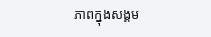ភាពក្នុងសង្គម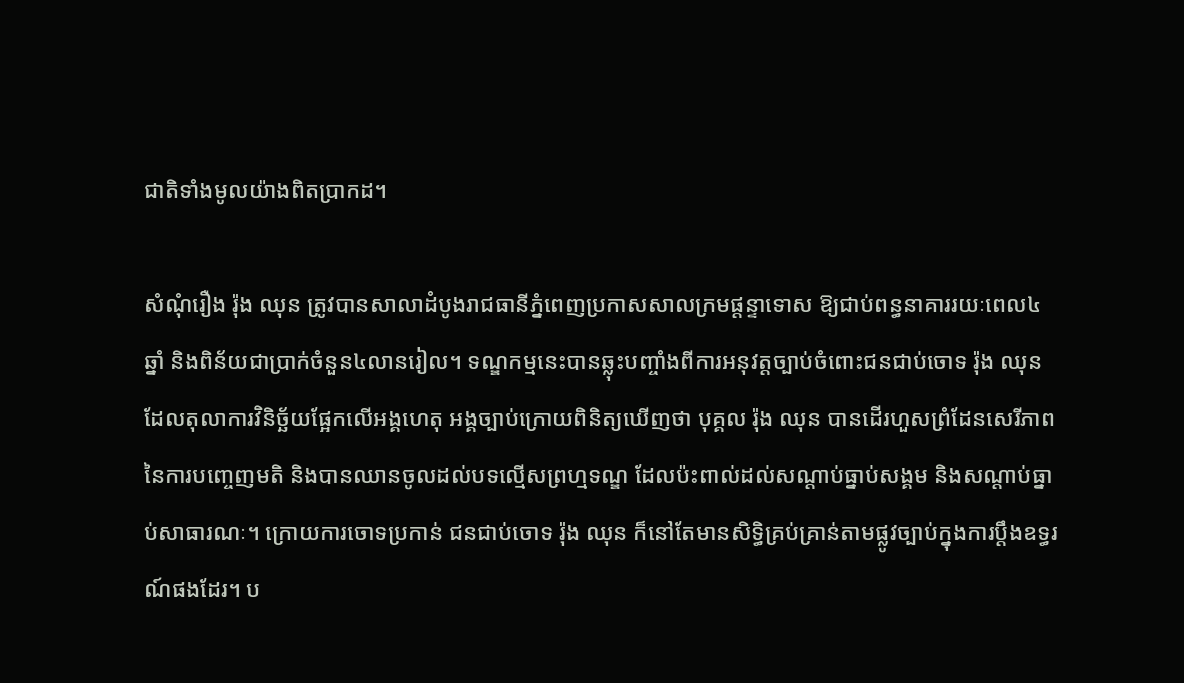ជាតិទាំងមូលយ៉ាងពិតប្រាកដ។

សំណុំរឿង រ៉ុង ឈុន ត្រូវបានសាលាដំបូងរាជធានីភ្នំពេញប្រកាសសាលក្រមផ្តន្ទាទោស ឱ្យជាប់ពន្ធនាគាររយៈពេល៤ឆ្នាំ និងពិន័យជាប្រាក់ចំនួន៤លានរៀល។ ទណ្ឌកម្មនេះបានឆ្លុះបញ្ចាំងពីការអនុវត្តច្បាប់ចំពោះជនជាប់ចោទ រ៉ុង ឈុន ដែលតុលាការវិនិច្ឆ័យផ្អែកលើអង្គហេតុ អង្គច្បាប់ក្រោយពិនិត្យឃើញថា បុគ្គល រ៉ុង ឈុន បានដើរហួសព្រំដែនសេរីភាពនៃការបញ្ចេញមតិ និងបានឈានចូលដល់បទល្មើសព្រហ្មទណ្ឌ ដែលប៉ះពាល់ដល់សណ្តាប់ធ្នាប់សង្គម និងសណ្តាប់ធ្នាប់សាធារណៈ។ ក្រោយការចោទប្រកាន់ ជនជាប់ចោទ រ៉ុង ឈុន ក៏នៅតែមានសិទ្ធិគ្រប់គ្រាន់តាមផ្លូវច្បាប់ក្នុងការប្តឹងឧទ្ធរណ៍ផងដែរ។ ប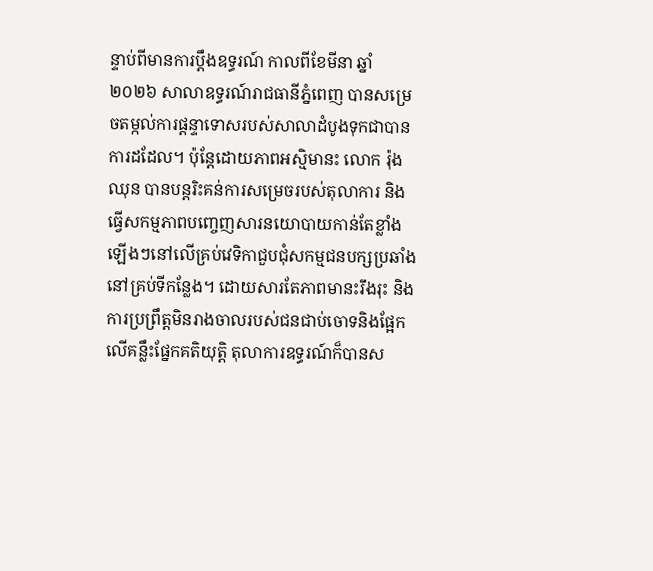ន្ទាប់ពីមានការប្តឹងឧទ្ធរណ៍ កាលពីខែមីនា ឆ្នាំ២០២៦ សាលាឧទ្ធរណ៍រាជធានីភ្នំពេញ បានសម្រេចតម្កល់ការផ្តន្ទាទោសរបស់សាលាដំបូងទុកជាបានការដដែល។ ប៉ុន្តែដោយភាពអស្មិមានះ លោក រ៉ុង ឈុន បានបន្តរិះគន់ការសម្រេចរបស់តុលាការ និងធ្វើសកម្មភាពបញ្ចេញសារនយោបាយកាន់តែខ្លាំងឡើងៗនៅលើគ្រប់វេទិកាជួបជុំសកម្មជនបក្សប្រឆាំងនៅគ្រប់ទីកន្លែង។ ដោយសារតែភាពមានះរឹងរុះ និងការប្រព្រឹត្តមិនរាងចាលរបស់ជនជាប់ចោទនិងផ្អែកលើគន្លឹះផ្នែកគតិយុត្តិ តុលាការឧទ្ធរណ៍ក៏បានស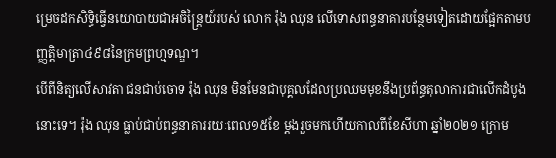ម្រេចដកសិទ្ធិធ្វើនយោបាយជាអចិន្ត្រៃយ៍របស់ លោក រ៉ុង ឈុន លើទោសពន្ធនាគារបន្ថែមទៀតដោយផ្អែកតាមបញ្ញត្តិមាត្រា៤៩៨នៃក្រមព្រហ្មទណ្ឌ។
បើពីនិត្យលើសាវតា ជនជាប់ចោទ រ៉ុង ឈុន មិនមែនជាបុគ្គលដែលប្រឈមមុខនឹងប្រព័ន្ធតុលាការជាលើកដំបូងនោះទេ។ រ៉ុង ឈុន ធ្លាប់ជាប់ពន្ធនាគាររយៈពេល១៥ខែ ម្តងរួចមកហើយកាលពីខែសីហា ឆ្នាំ២០២១ ក្រោម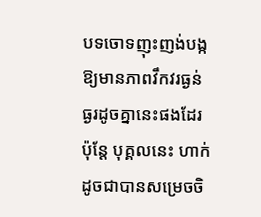បទចោទញុះញង់បង្កឱ្យមានភាពវឹកវរធ្ងន់ធ្ងរដូចគ្នានេះផងដែរ ប៉ុន្តែ បុគ្គលនេះ ហាក់ដូចជាបានសម្រេចចិ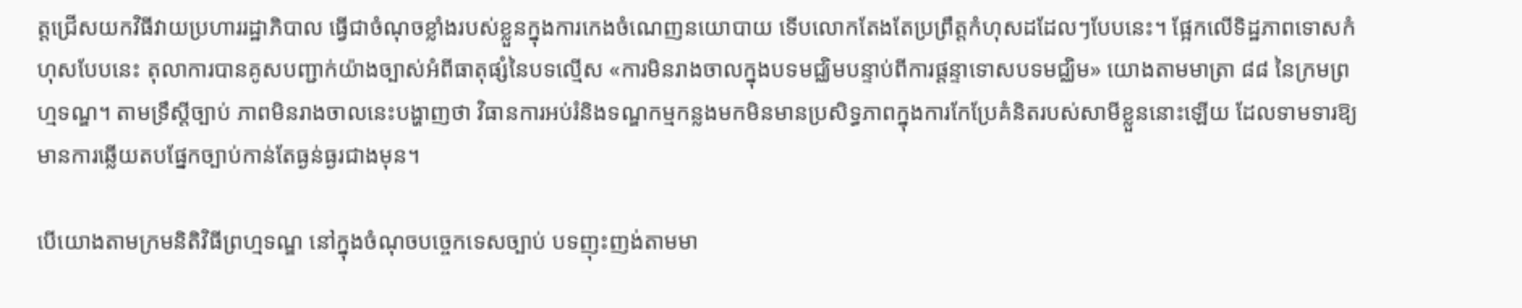ត្តជ្រើសយកវិធីវាយប្រហាររដ្ឋាភិបាល ធ្វើជាចំណុចខ្លាំងរបស់ខ្លួនក្នុងការកេងចំណេញនយោបាយ ទើបលោកតែងតែប្រព្រឹត្តកំហុសដដែលៗបែបនេះ។ ផ្អែកលើទិដ្ឋភាពទោសកំហុសបែបនេះ តុលាការបានគូសបញ្ជាក់យ៉ាងច្បាស់អំពីធាតុផ្សំនៃបទល្មើស «ការមិនរាងចាលក្នុងបទមជ្ឈិមបន្ទាប់ពីការផ្តន្ទាទោសបទមជ្ឈិម» យោងតាមមាត្រា ៨៨ នៃក្រមព្រហ្មទណ្ឌ។ តាមទ្រឹស្តីច្បាប់ ភាពមិនរាងចាលនេះបង្ហាញថា វិធានការអប់រំនិងទណ្ឌកម្មកន្លងមកមិនមានប្រសិទ្ធភាពក្នុងការកែប្រែគំនិតរបស់សាមីខ្លួននោះឡើយ ដែលទាមទារឱ្យមានការឆ្លើយតបផ្នែកច្បាប់កាន់តែធ្ងន់ធ្ងរជាងមុន។

បើយោងតាមក្រមនិតិវិធីព្រហ្មទណ្ឌ នៅក្នុងចំណុចបច្ចេកទេសច្បាប់ បទញុះញង់តាមមា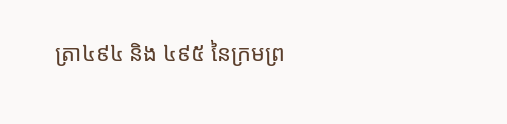ត្រា៤៩៤ និង ៤៩៥ នៃក្រមព្រ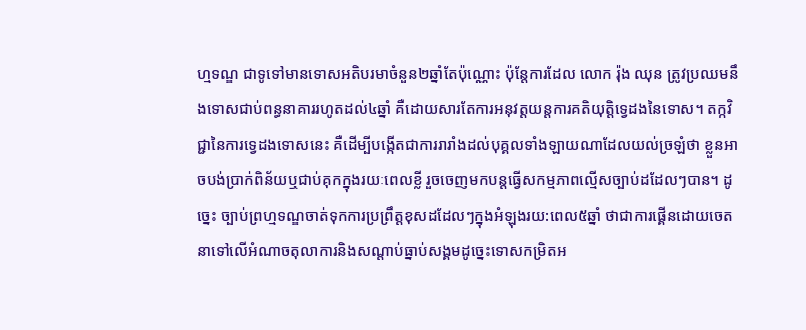ហ្មទណ្ឌ ជាទូទៅមានទោសអតិបរមាចំនួន២ឆ្នាំតែប៉ុណ្ណោះ ប៉ុន្តែការដែល លោក រ៉ុង ឈុន ត្រូវប្រឈមនឹងទោសជាប់ពន្ធនាគាររហូតដល់៤ឆ្នាំ គឺដោយសារតែការអនុវត្តយន្តការគតិយុត្តិទ្វេដងនៃទោស។ តក្កវិជ្ជានៃការទ្វេដងទោសនេះ គឺដើម្បីបង្កើតជាការរារាំងដល់បុគ្គលទាំងឡាយណាដែលយល់ច្រឡំថា ខ្លួនអាចបង់ប្រាក់ពិន័យឬជាប់គុកក្នុងរយៈពេលខ្លី រួចចេញមកបន្តធ្វើសកម្មភាពល្មើសច្បាប់ដដែលៗបាន។ ដូច្នេះ ច្បាប់ព្រហ្មទណ្ឌចាត់ទុកការប្រព្រឹត្តខុសដដែលៗក្នុងអំឡុងរយ:ពេល៥ឆ្នាំ ថាជាការផ្គើនដោយចេតនាទៅលើអំណាចតុលាការនិងសណ្តាប់ធ្នាប់សង្គមដូច្នេះទោសកម្រិតអ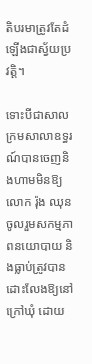តិបរមាត្រូវតែដំឡើងជាស្វ័យប្រវត្តិ។

ទោះបីជាសាលក្រមសាលាឧទ្ធរណ៍បានចេញនិងហាមមិនឱ្យលោក រ៉ុង ឈុន ចូលរួមសកម្មភាពនយោបាយ និងធ្លាប់ត្រូវបានដោះលែងឱ្យនៅក្រៅឃុំ ដោយ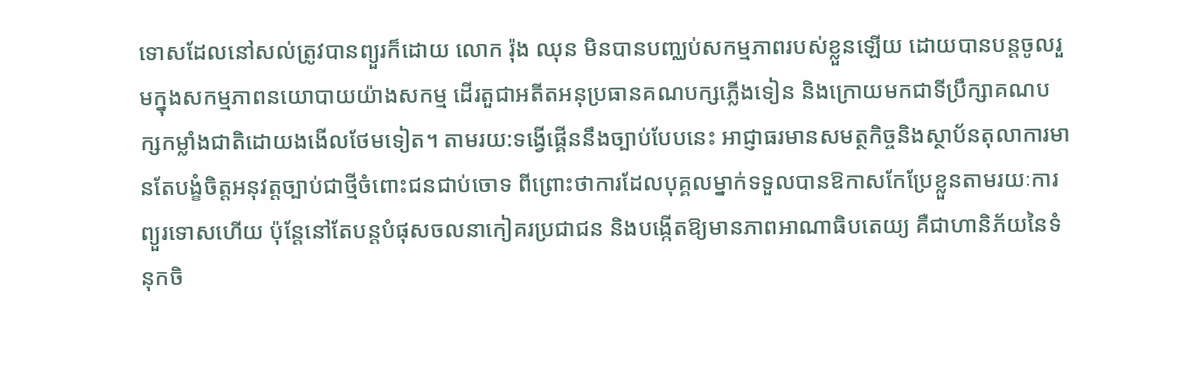ទោសដែលនៅសល់ត្រូវបានព្យួរក៏ដោយ លោក រ៉ុង ឈុន មិនបានបញ្ឈប់សកម្មភាពរបស់ខ្លួនឡើយ ដោយបានបន្តចូលរួមក្នុងសកម្មភាពនយោបាយយ៉ាងសកម្ម ដើរតួជាអតីតអនុប្រធានគណបក្សភ្លើងទៀន និងក្រោយមកជាទីប្រឹក្សាគណបក្សកម្លាំងជាតិដោយងងើលថែមទៀត។ តាមរយ:ទង្វើផ្គើននឹងច្បាប់បែបនេះ អាជ្ញាធរមានសមត្ថកិច្ចនិងស្ថាប័នតុលាការមានតែបង្ខំចិត្តអនុវត្តច្បាប់ជាថ្មីចំពោះជនជាប់ចោទ ពីព្រោះថាការដែលបុគ្គលម្នាក់ទទួលបានឱកាសកែប្រែខ្លួនតាមរយៈការព្យួរទោសហើយ ប៉ុន្តែនៅតែបន្តបំផុសចលនាកៀគរប្រជាជន និងបង្កើតឱ្យមានភាពអាណាធិបតេយ្យ គឺជាហានិភ័យនៃទំនុកចិ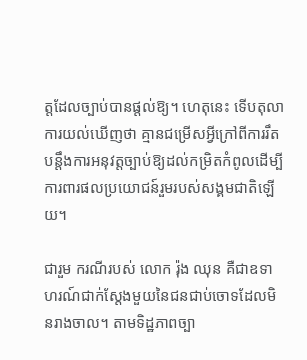ត្តដែលច្បាប់បានផ្តល់ឱ្យ។ ហេតុនេះ ទើបតុលាការយល់ឃើញថា គ្មានជម្រើសអ្វីក្រៅពីការរឹតបន្តឹងការអនុវត្តច្បាប់ឱ្យដល់កម្រិតកំពូលដើម្បីការពារផលប្រយោជន៍រួមរបស់សង្គមជាតិឡើយ។

ជារួម ករណីរបស់ លោក រ៉ុង ឈុន គឺជាឧទាហរណ៍ជាក់ស្តែងមួយនៃជនជាប់ចោទដែលមិនរាងចាល។ តាមទិដ្ឋភាពច្បា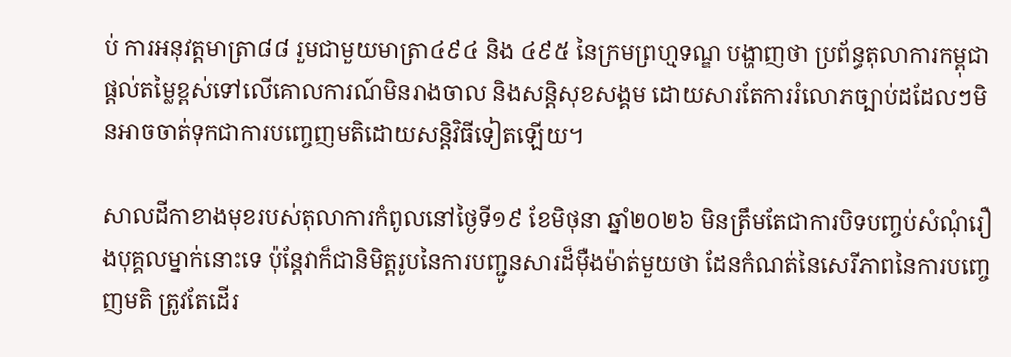ប់ ការអនុវត្តមាត្រា៨៨ រួមជាមួយមាត្រា៤៩៤ និង ៤៩៥ នៃក្រមព្រហ្មទណ្ឌ បង្ហាញថា ប្រព័ន្ធតុលាការកម្ពុជាផ្តល់តម្លៃខ្ពស់ទៅលើគោលការណ៍មិនរាងចាល និងសន្តិសុខសង្គម ដោយសារតែការរំលោភច្បាប់ដដែលៗមិនអាចចាត់ទុកជាការបញ្ចេញមតិដោយសន្តិវិធីទៀតឡើយ។

សាលដីកាខាងមុខរបស់តុលាការកំពូលនៅថ្ងៃទី១៩ ខែមិថុនា ឆ្នាំ២០២៦ មិនត្រឹមតែជាការបិទបញ្ចប់សំណុំរឿងបុគ្គលម្នាក់នោះទេ ប៉ុន្តែវាក៏ជានិមិត្តរូបនៃការបញ្ជូនសារដ៏ម៉ឺងម៉ាត់មួយថា ដែនកំណត់នៃសេរីភាពនៃការបញ្ចេញមតិ ត្រូវតែដើរ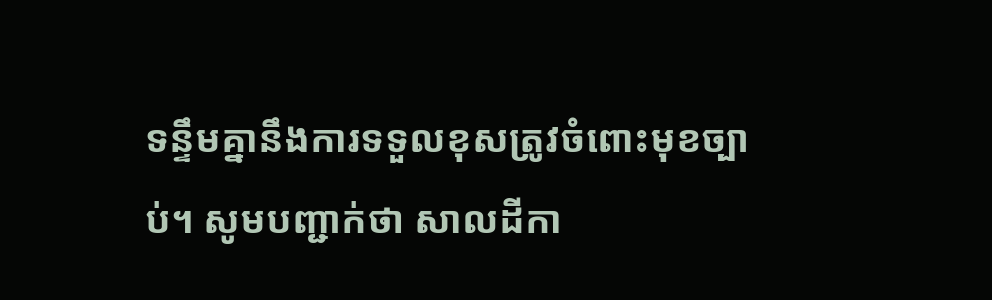ទន្ទឹមគ្នានឹងការទទួលខុសត្រូវចំពោះមុខច្បាប់។ សូមបញ្ជាក់ថា សាលដីកា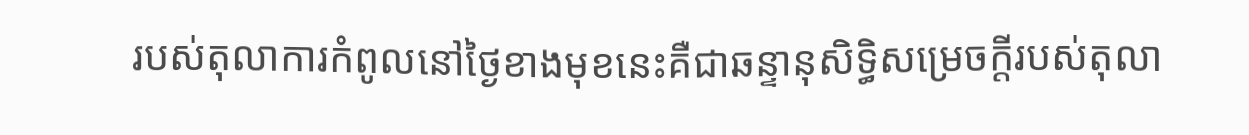របស់តុលាការកំពូលនៅថ្ងៃខាងមុខនេះគឺជាឆន្ទានុសិទ្ធិសម្រេចក្តីរបស់តុលា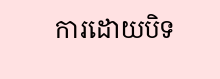ការដោយបិទ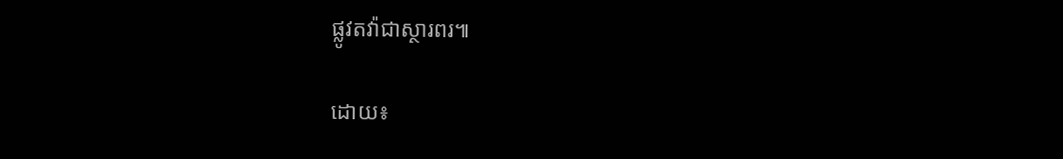ផ្លូវតវ៉ាជាស្ថារពរ៕

ដោយ៖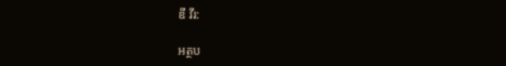ឌី វីរ:

អត្ថប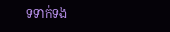ទទាក់ទង